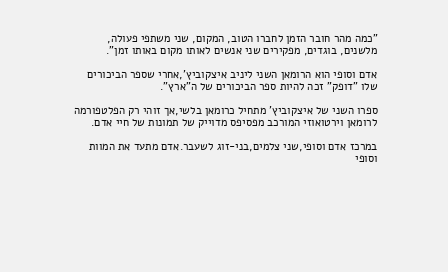"כמה מהר חובר הזמן לחברו הטוב, המקום, שני משתפי פעולה, מלשנים, בוגדים, מפקירים שני אנשים לאותו מקום באותו זמן".

אדם וסופי הוא הרומאן השני ליניב איצקוביץ',אחרי שספר הביכורים שלו "דופק" זכה להיות ספר הביכורים של ה"ארץ".

ספרו השני של איצקוביץ' מתחיל כרומאן בלשי,אך זוהי רק הפלטפורמה לרומאן וירטואוזי המורכב מפסיפס מדוייק של תמונות של חיי אדם.

במרכז אדם וסופי,שני צלמים,בני-זוג לשעבר.אדם מתעד את המוות וסופי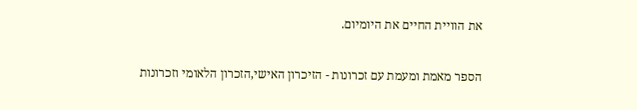את הוויית החיים את היומיום.

הספר מאמת ומעמת עם זכרונות - הזיכרון האישי,הזכרון הלאומי וזכרונות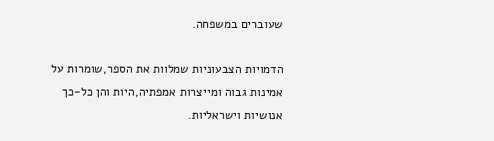שעוברים במשפחה.

הדמויות הצבעוניות שמלוות את הספר,שומרות על אמינות גבוה ומייצרות אמפתיה,היות והן כל-כך אנושיות וישראליות.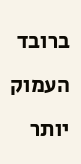ברובד העמוק יותר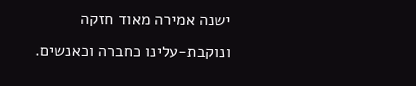ישנה אמירה מאוד חזקה ונוקבת-עלינו כחברה וכאנשים.